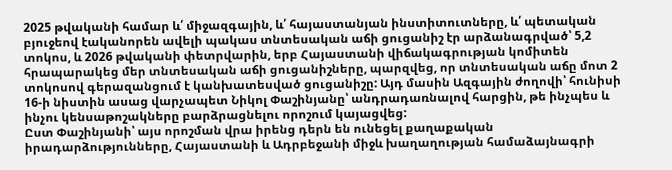2025 թվականի համար և՛ միջազգային, և՛ հայաստանյան ինստիտուտները, և՛ պետական բյուջեով էականորեն ավելի պակաս տնտեսական աճի ցուցանիշ էր արձանագրված՝ 5,2 տոկոս, և 2026 թվականի փետրվարին, երբ Հայաստանի վիճակագրության կոմիտեն հրապարակեց մեր տնտեսական աճի ցուցանիշները, պարզվեց, որ տնտեսական աճը մոտ 2 տոկոսով գերազանցում է կանխատեսված ցուցանիշը: Այդ մասին Ազգային ժողովի՝ հունիսի 16-ի նիստին ասաց վարչապետ Նիկոլ Փաշինյանը՝ անդրադառնալով հարցին, թե ինչպես և ինչու կենսաթոշակները բարձրացնելու որոշում կայացվեց:
Ըստ Փաշինյանի՝ այս որոշման վրա իրենց դերն են ունեցել քաղաքական իրադարձությունները, Հայաստանի և Ադրբեջանի միջև խաղաղության համաձայնագրի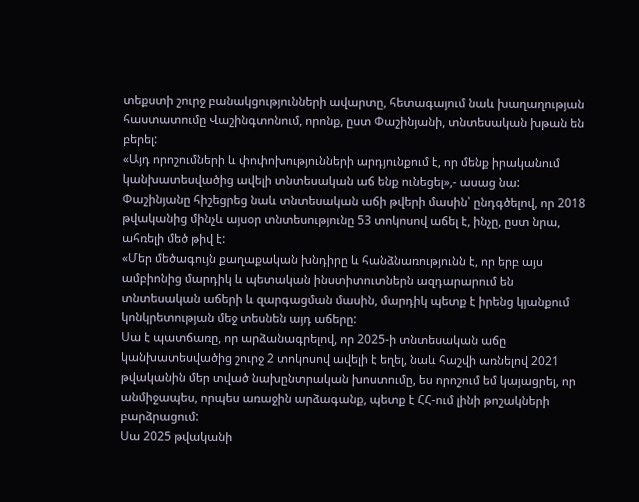տեքստի շուրջ բանակցությունների ավարտը, հետագայում նաև խաղաղության հաստատումը Վաշինգտոնում, որոնք, ըստ Փաշինյանի, տնտեսական խթան են բերել:
«Այդ որոշումների և փոփոխությունների արդյունքում է, որ մենք իրականում կանխատեսվածից ավելի տնտեսական աճ ենք ունեցել»,- ասաց նա:
Փաշինյանը հիշեցրեց նաև տնտեսական աճի թվերի մասին՝ ընդգծելով, որ 2018 թվականից մինչև այսօր տնտեսությունը 53 տոկոսով աճել է, ինչը, ըստ նրա, ահռելի մեծ թիվ է:
«Մեր մեծագույն քաղաքական խնդիրը և հանձնառությունն է, որ երբ այս ամբիոնից մարդիկ և պետական ինստիտուտներն ազդարարում են տնտեսական աճերի և զարգացման մասին, մարդիկ պետք է իրենց կյանքում կոնկրետության մեջ տեսնեն այդ աճերը:
Սա է պատճառը, որ արձանագրելով, որ 2025-ի տնտեսական աճը կանխատեսվածից շուրջ 2 տոկոսով ավելի է եղել, նաև հաշվի առնելով 2021 թվականին մեր տված նախընտրական խոստումը, ես որոշում եմ կայացրել, որ անմիջապես, որպես առաջին արձագանք, պետք է ՀՀ-ում լինի թոշակների բարձրացում:
Սա 2025 թվականի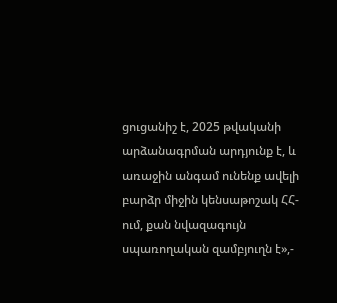ցուցանիշ է, 2025 թվականի արձանագրման արդյունք է, և առաջին անգամ ունենք ավելի բարձր միջին կենսաթոշակ ՀՀ-ում, քան նվազագույն սպառողական զամբյուղն է»,-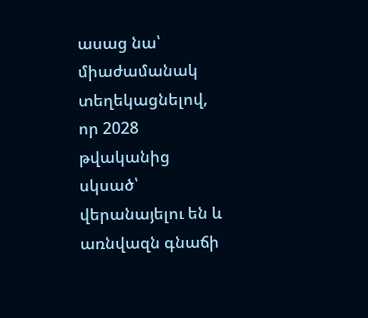ասաց նա՝ միաժամանակ տեղեկացնելով, որ 2028 թվականից սկսած՝ վերանայելու են և առնվազն գնաճի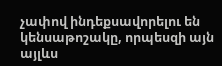չափով ինդեքսավորելու են կենսաթոշակը, որպեսզի այն այլևս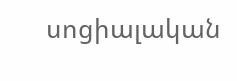սոցիալական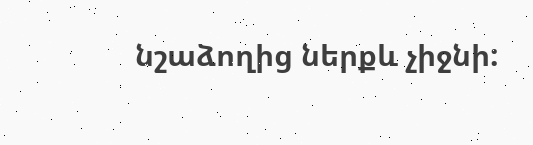նշաձողից ներքև չիջնի: